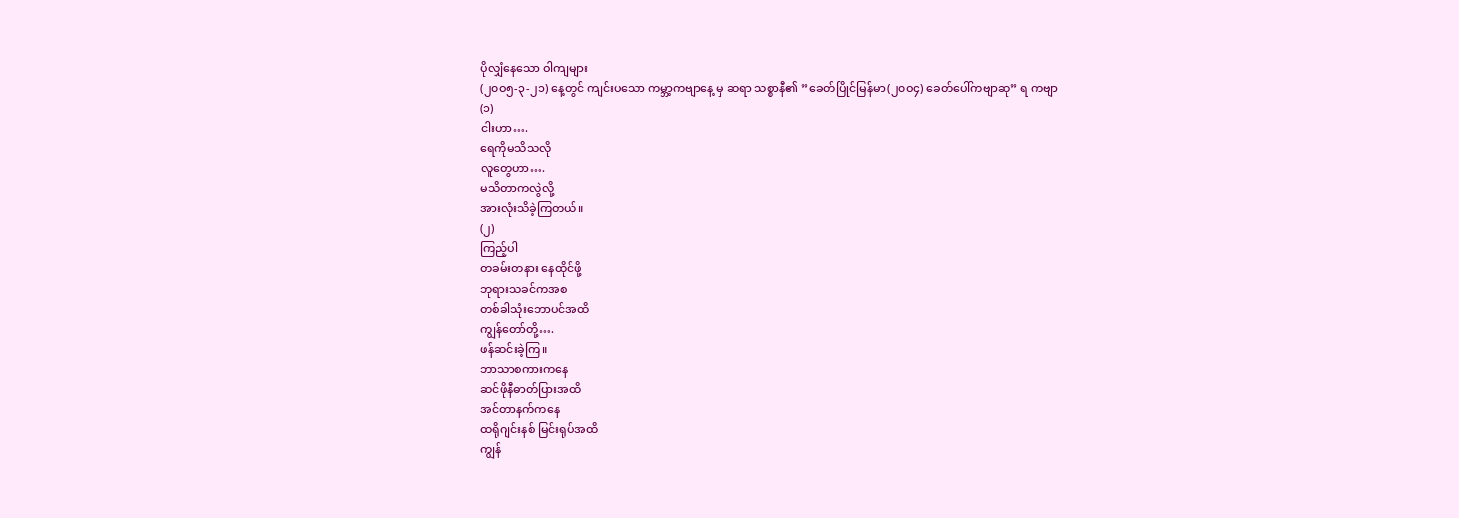ပိုလျှံနေသော ဝါကျများ
(၂၀ဝ၅-၃-၂၁) နေ့တွင် ကျင်းပသော ကမ္ဘာ့ကဗျာနေ့ မှ ဆရာ သစ္စာနီ၏ ”ခေတ်ပြိုင်မြန်မာ(၂၀ဝ၄) ခေတ်ပေါ်ကဗျာဆု” ရ ကဗျာ
(၁)
ငါးဟာ….
ရေကိုမသိသလို
လူတွေဟာ….
မသိတာကလွဲလို့
အားလုံးသိခဲ့ကြတယ်။
(၂)
ကြည့်ပါ
တခမ်းတနား နေထိုင်ဖို့
ဘုရားသခင်ကအစ
တစ်ခါသုံးဘောပင်အထိ
ကျွန်တော်တို့….
ဖန်ဆင်းခဲ့ကြ။
ဘာသာစကားကနေ
ဆင်ဖိုနီဓာတ်ပြားအထိ
အင်တာနက်ကနေ
ထရိုဂျင်းနစ် မြင်းရုပ်အထိ
ကျွန်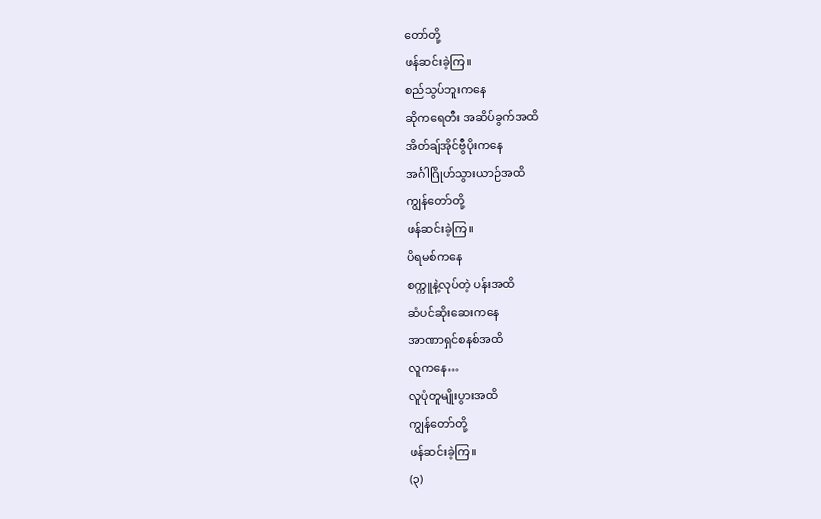တော်တို့
ဖန်ဆင်းခဲ့ကြ။
စည်သွပ်ဘူးကနေ
ဆိုကရေတီး အဆိပ်ခွက်အထိ
အိတ်ချ်အိုင်ဗွီပိုးကနေ
အင်္ဂါဂြိုဟ်သွားယာဉ်အထိ
ကျွန်တော်တို့
ဖန်ဆင်းခဲ့ကြ။
ပိရမစ်ကနေ
စက္ကူနဲ့လုပ်တဲ့ ပန်းအထိ
ဆံပင်ဆိုးဆေးကနေ
အာဏာရှင်စနစ်အထိ
လူကနေ…
လူပုံတူမျိုးပွားအထိ
ကျွန်တော်တို့
ဖန်ဆင်းခဲ့ကြ။
(၃)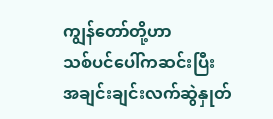ကျွန်တော်တို့ဟာ
သစ်ပင်ပေါ်ကဆင်းပြီး
အချင်းချင်းလက်ဆွဲနှုတ်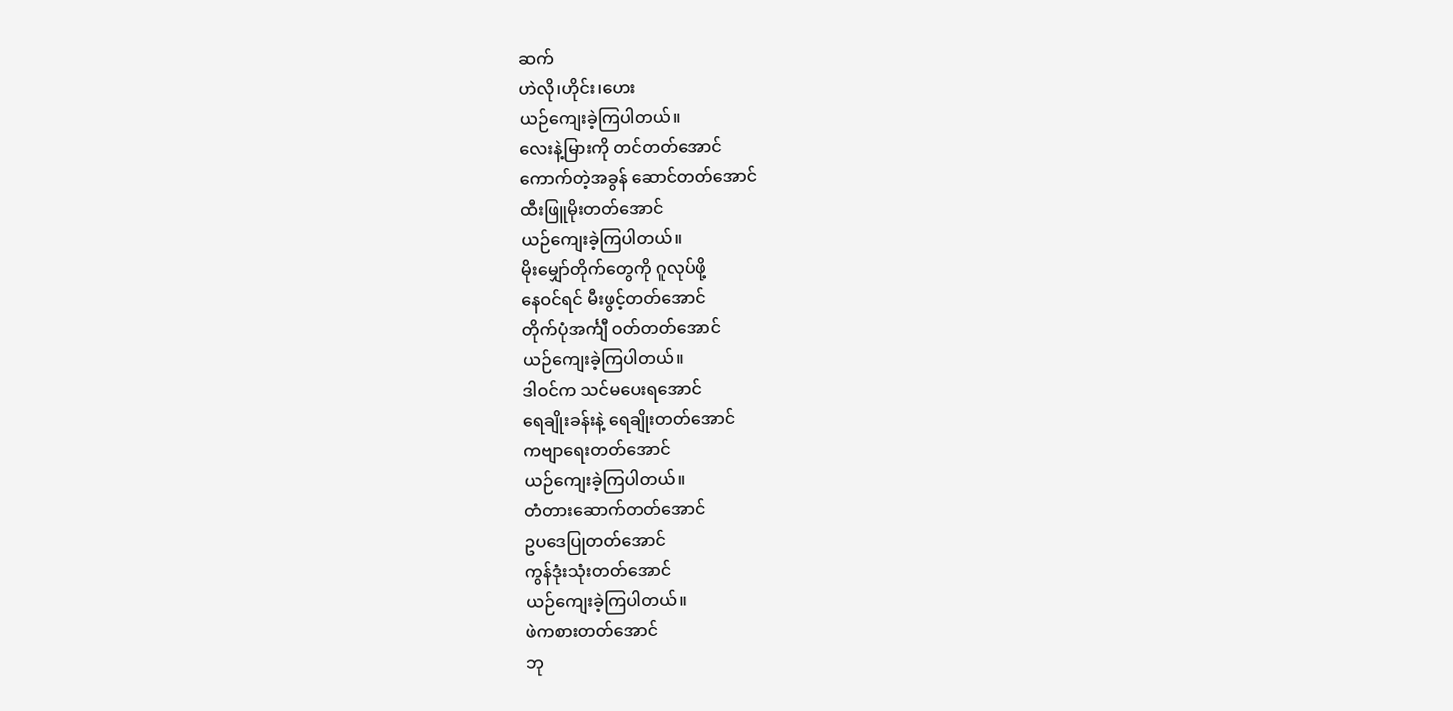ဆက်
ဟဲလို၊ဟိုင်း၊ဟေး
ယဉ်ကျေးခဲ့ကြပါတယ်။
လေးနဲ့မြားကို တင်တတ်အောင်
ကောက်တဲ့အခွန် ဆောင်တတ်အောင်
ထီးဖြူမိုးတတ်အောင်
ယဉ်ကျေးခဲ့ကြပါတယ်။
မိုးမျှော်တိုက်တွေကို ဂူလုပ်ဖို့
နေဝင်ရင် မီးဖွင့်တတ်အောင်
တိုက်ပုံအင်္ကျီ ဝတ်တတ်အောင်
ယဉ်ကျေးခဲ့ကြပါတယ်။
ဒါဝင်က သင်မပေးရအောင်
ရေချိုးခန်းနဲ့ ရေချိုးတတ်အောင်
ကဗျာရေးတတ်အောင်
ယဉ်ကျေးခဲ့ကြပါတယ်။
တံတားဆောက်တတ်အောင်
ဥပဒေပြုတတ်အောင်
ကွန်ဒုံးသုံးတတ်အောင်
ယဉ်ကျေးခဲ့ကြပါတယ်။
ဖဲကစားတတ်အောင်
ဘု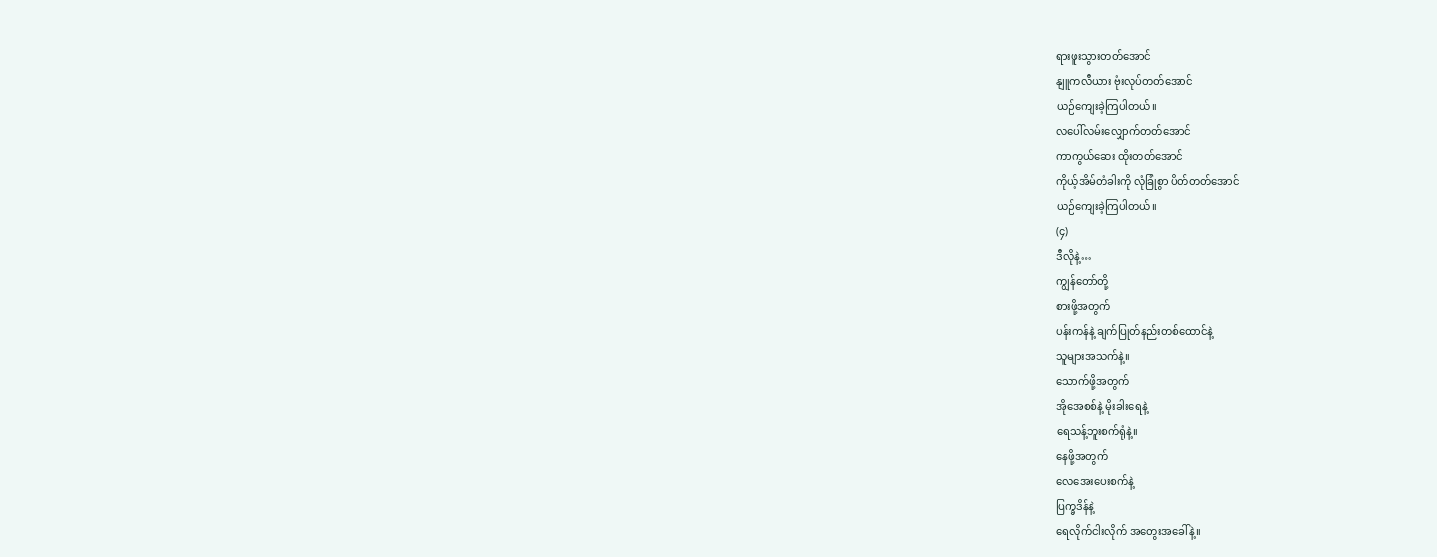ရားဖူးသွားတတ်အောင်
နျူကလီယား ဗုံးလုပ်တတ်အောင်
ယဉ်ကျေးခဲ့ကြပါတယ်။
လပေါ်လမ်းလျှောက်တတ်အောင်
ကာကွယ်ဆေး ထိုးတတ်အောင်
ကိုယ့်အိမ်တံခါးကို လုံခြုံစွာ ပိတ်တတ်အောင်
ယဉ်ကျေးခဲ့ကြပါတယ်။
(၄)
ဒီလိုနဲ့…
ကျွန်တော်တို့
စားဖို့အတွက်
ပန်းကန်နဲ့ ချက်ပြုတ်နည်းတစ်ထောင်နဲ့
သူများအသက်နဲ့။
သောက်ဖို့အတွက်
အိုအေစစ်နဲ့ မိုးခါးရေနဲ့
ရေသန့်ဘူးစက်ရုံနဲ့။
နေဖို့အတွက်
လေအေးပေးစက်နဲ့
ပြက္ခဒိန်နဲ့
ရေလိုက်ငါးလိုက် အတွေးအခေါ်နဲ့။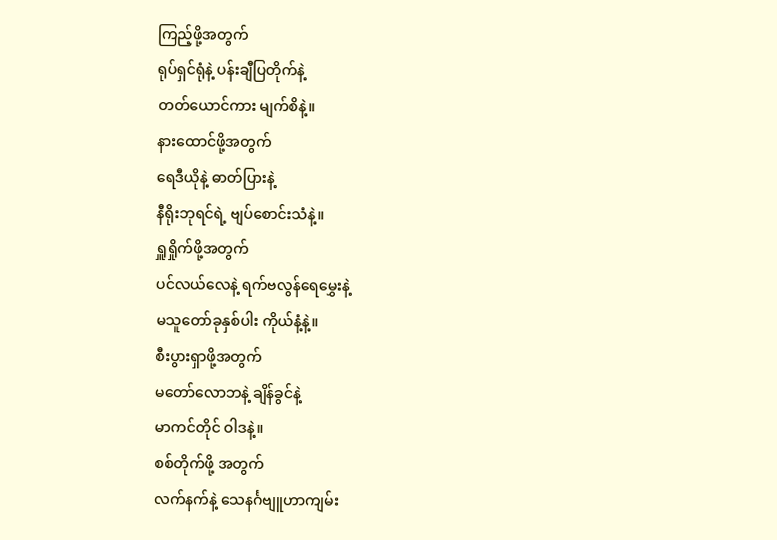ကြည့်ဖို့အတွက်
ရုပ်ရှင်ရုံနဲ့ ပန်းချီပြတိုက်နဲ့
တတ်ယောင်ကား မျက်စိနဲ့။
နားထောင်ဖို့အတွက်
ရေဒီယိုနဲ့ ဓာတ်ပြားနဲ့
နီရိုးဘုရင်ရဲ့ ဗျပ်စောင်းသံနဲ့။
ရှူရှိုက်ဖို့အတွက်
ပင်လယ်လေနဲ့ ရက်ဗလွန်ရေမွှေးနဲ့
မသူတော်ခုနှစ်ပါး ကိုယ်နံ့နဲ့။
စီးပွားရှာဖို့အတွက်
မတော်လောဘနဲ့ ချိန်ခွင်နဲ့
မာကင်တိုင် ဝါဒနဲ့။
စစ်တိုက်ဖို့ အတွက်
လက်နက်နဲ့ သေနင်္ဂဗျူဟာကျမ်း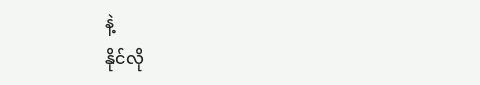နဲ့
နိုင်လို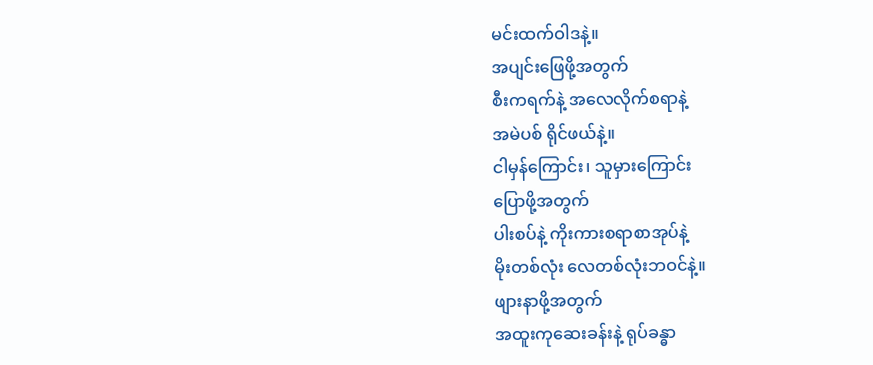မင်းထက်ဝါဒနဲ့။
အပျင်းဖြေဖို့အတွက်
စီးကရက်နဲ့ အလေလိုက်စရာနဲ့
အမဲပစ် ရိုင်ဖယ်နဲ့။
ငါမှန်ကြောင်း၊ သူမှားကြောင်း
ပြောဖို့အတွက်
ပါးစပ်နဲ့ ကိုးကားစရာစာအုပ်နဲ့
မိုးတစ်လုံး လေတစ်လုံးဘဝင်နဲ့။
ဖျားနာဖို့အတွက်
အထူးကုဆေးခန်းနဲ့ ရုပ်ခန္ဓာ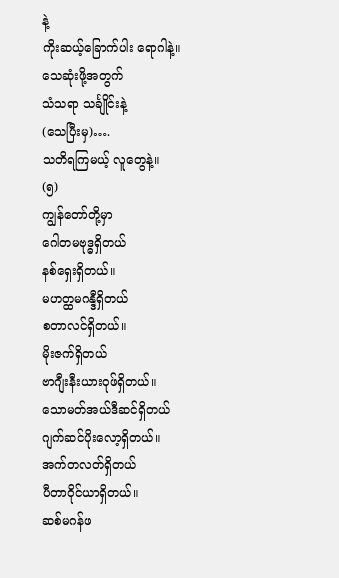နဲ့
ကိုးဆယ့်ခြောက်ပါး ရောဂါနဲ့။
သေဆုံးဖို့အတွက်
သံသရာ သင်္ချိုင်းနဲ့
(သေပြီးမှ)….
သတိရကြမယ့် လူတွေနဲ့။
(၅)
ကျွန်တော်တို့မှာ
ဂေါတမဗုဒ္ဓရှိတယ်
နစ်ရှေးရှိတယ်။
မဟတ္ထမဂန္ဒီရှိတယ်
စတာလင်ရှိတယ်။
မိုးဇက်ရှိတယ်
ဗာဂျီးနီးယားဝုဖ်ရှိတယ်။
သောမတ်အယ်ဒီဆင်ရှိတယ်
ဂျက်ဆင်ပိုးလော့ရှိတယ်။
အက်တလတ်ရှိတယ်
ပီတာဝိုင်ယာရှိတယ်။
ဆစ်မဂန်ဖ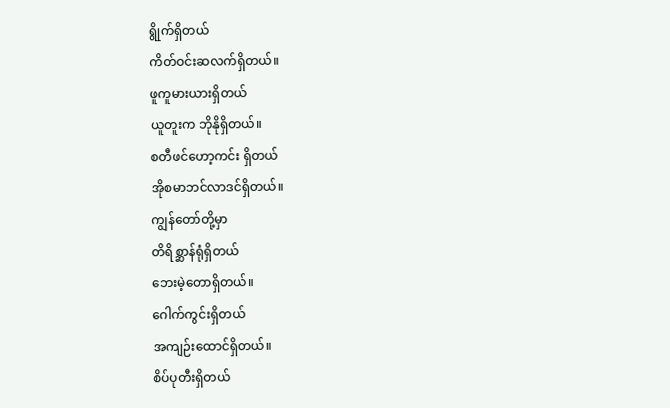ရွိုက်ရှိတယ်
ကိတ်ဝင်းဆလက်ရှိတယ်။
ဖူကူမားယားရှိတယ်
ယူတူးက ဘိုနိုရှိတယ်။
စတီဖင်ဟော့ကင်း ရှိတယ်
အိုစမာဘင်လာဒင်ရှိတယ်။
ကျွန်တော်တို့မှာ
တိရိစ္ဆာန်ရုံရှိတယ်
ဘေးမဲ့တောရှိတယ်။
ဂေါက်ကွင်းရှိတယ်
အကျဉ်းထောင်ရှိတယ်။
စိပ်ပုတီးရှိတယ်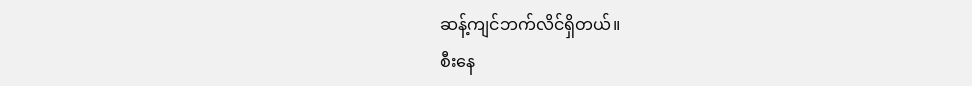ဆန့်ကျင်ဘက်လိင်ရှိတယ်။
စီးနေ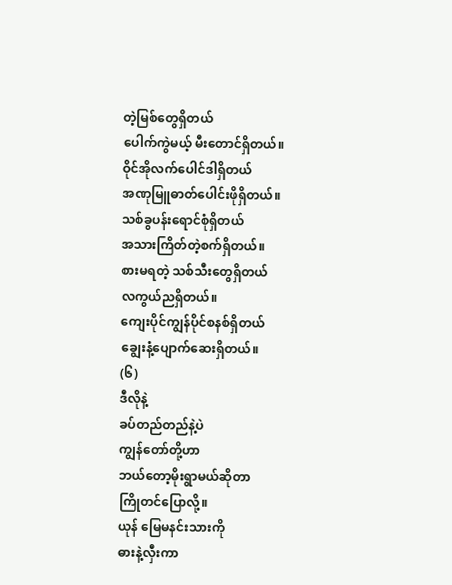တဲ့မြစ်တွေရှိတယ်
ပေါက်ကွဲမယ့် မီးတောင်ရှိတယ်။
ဝိုင်အိုလက်ပေါင်ဒါရှိတယ်
အဏုမြူဓာတ်ပေါင်းဖိုရှိတယ်။
သစ်ခွပန်းရောင်စုံရှိတယ်
အသားကြိတ်တဲ့စက်ရှိတယ်။
စားမရတဲ့ သစ်သီးတွေရှိတယ်
လကွယ်ညရှိတယ်။
ကျေးပိုင်ကျွန်ပိုင်စနစ်ရှိတယ်
ချွေးနံ့ပျောက်ဆေးရှိတယ်။
(၆)
ဒီလိုနဲ့
ခပ်တည်တည်နဲ့ပဲ
ကျွန်တော်တို့ဟာ
ဘယ်တော့မိုးရွာမယ်ဆိုတာ
ကြိုတင်ပြောလို့။
ယုန် မြေမနင်းသားကို
ဓားနဲ့လှီးကာ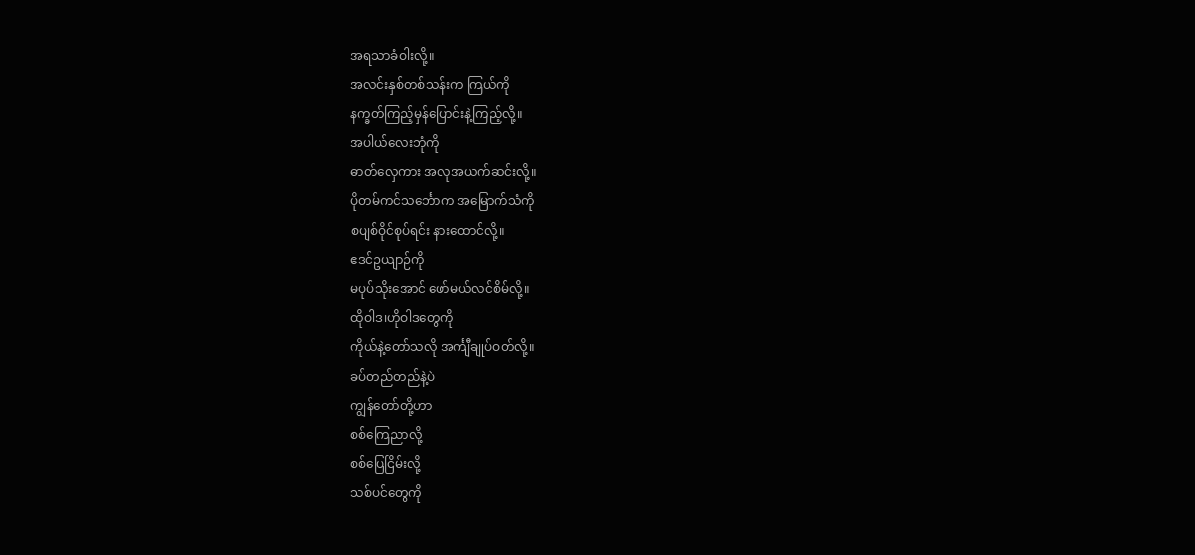အရသာခံဝါးလို့။
အလင်းနှစ်တစ်သန်းက ကြယ်ကို
နက္ခတ်ကြည့်မှန်ပြောင်းနဲ့ကြည့်လို့။
အပါယ်လေးဘုံကို
ဓာတ်လှေကား အလုအယက်ဆင်းလို့။
ပိုတမ်ကင်သင်္ဘောက အမြောက်သံကို
စပျစ်ဝိုင်စုပ်ရင်း နားထောင်လို့။
ဧဒင်ဥယျာဉ်ကို
မပုပ်သိုးအောင် ဖော်မယ်လင်စိမ်လို့။
ထိုဝါဒ၊ဟိုဝါဒတွေကို
ကိုယ်နဲ့တော်သလို အင်္ကျီချုပ်ဝတ်လို့။
ခပ်တည်တည်နဲ့ပဲ
ကျွန်တော်တို့ဟာ
စစ်ကြေညာလို့
စစ်ပြေငြိမ်းလို့
သစ်ပင်တွေကို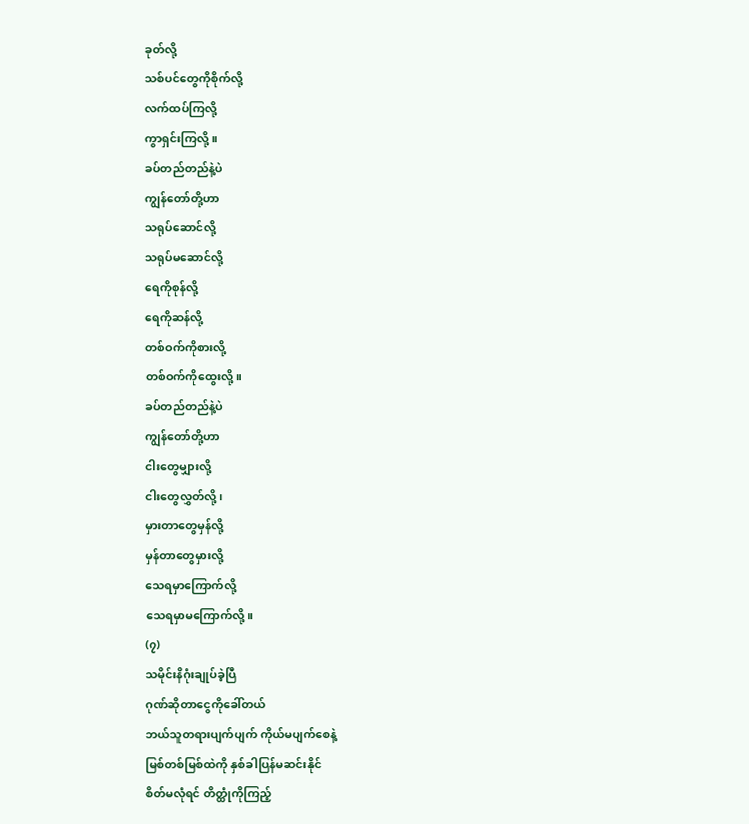ခုတ်လို့
သစ်ပင်တွေကိုစိုက်လို့
လက်ထပ်ကြလို့
ကွာရှင်းကြလို့။
ခပ်တည်တည်နဲ့ပဲ
ကျွန်တော်တို့ဟာ
သရုပ်ဆောင်လို့
သရုပ်မဆောင်လို့
ရေကိုစုန်လို့
ရေကိုဆန်လို့
တစ်ဝက်ကိုစားလို့
တစ်ဝက်ကိုထွေးလို့။
ခပ်တည်တည်နဲ့ပဲ
ကျွန်တော်တို့ဟာ
ငါးတွေမျှားလို့
ငါးတွေလွှတ်လို့၊
မှားတာတွေမှန်လို့
မှန်တာတွေမှားလို့
သေရမှာကြောက်လို့
သေရမှာမကြောက်လို့။
(၇)
သမိုင်းနိဂုံးချုပ်ခဲ့ပြီ
ဂုဏ်ဆိုတာငွေကိုခေါ်တယ်
ဘယ်သူတရားပျက်ပျက် ကိုယ်မပျက်စေနဲ့
မြစ်တစ်မြစ်ထဲကို နှစ်ခါပြန်မဆင်းနိုင်
စိတ်မလုံရင် တိတ္ထုံကိုကြည့်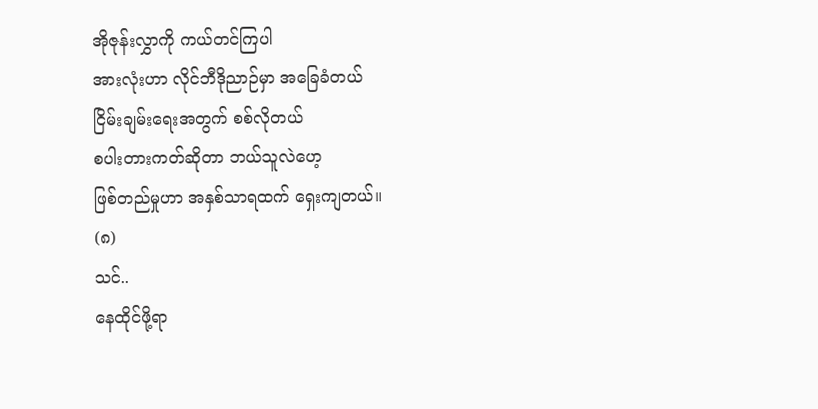အိုဇုန်းလွှာကို ကယ်တင်ကြပါ
အားလုံးဟာ လိုင်ဘီဒိုညာဉ်မှာ အခြေခံတယ်
ငြိမ်းချမ်းရေးအတွက် စစ်လိုတယ်
စပါးတားကတ်ဆိုတာ ဘယ်သူလဲဟေ့
ဖြစ်တည်မှုဟာ အနှစ်သာရထက် ရှေးကျတယ်။
(၈)
သင်..
နေထိုင်ဖို့ရာ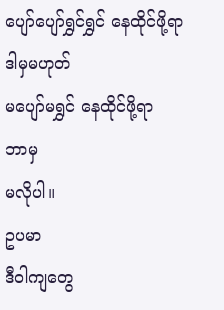ပျော်ပျော်ရွှင်ရွှင် နေထိုင်ဖို့ရာ
ဒါမှမဟုတ်
မပျော်မရွှင် နေထိုင်ဖို့ရာ
ဘာမှ
မလိုပါ။
ဥပမာ
ဒီဝါကျတွေ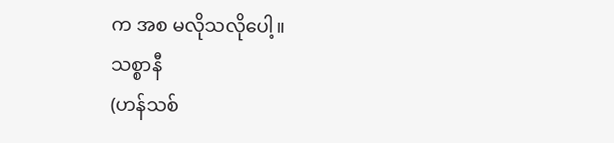က အစ မလိုသလိုပေါ့။
သစ္စာနီ
(ဟန်သစ်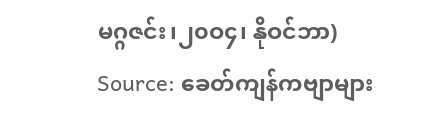မဂ္ဂဇင်း၊၂၀ဝ၄၊ နိုဝင်ဘာ)
Source: ခေတ်ကျန်ကဗျာများ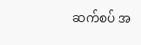ဆက်စပ် အ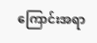ကြောင်းအရာ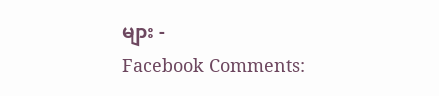များ -
Facebook Comments: